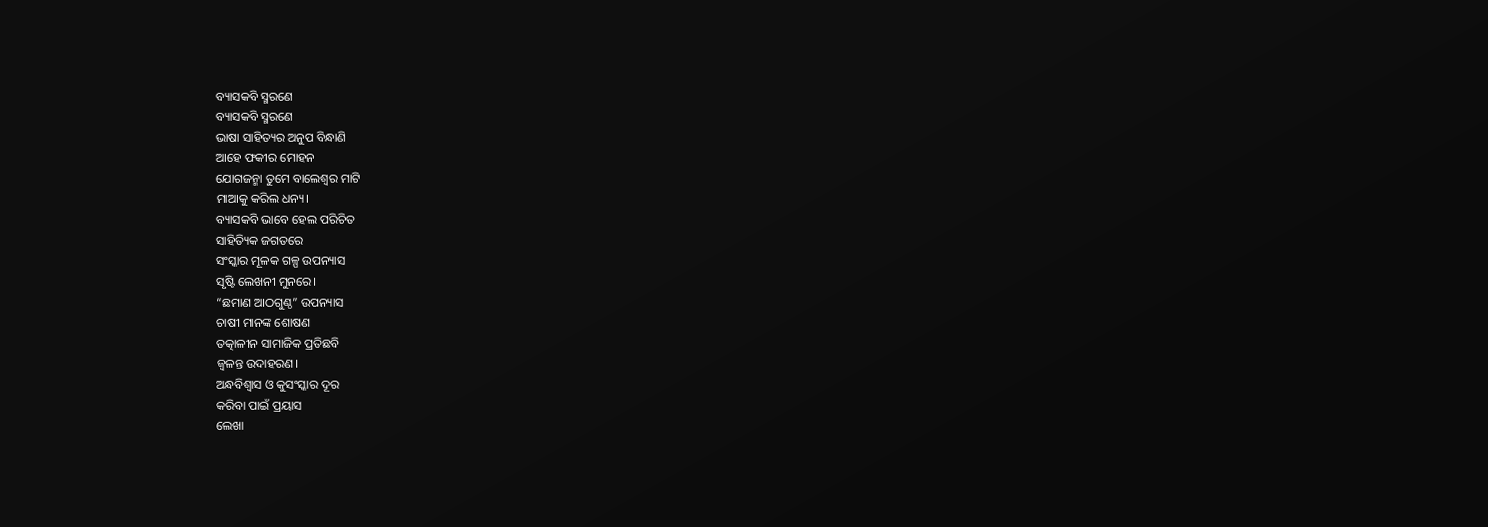ବ୍ୟାସକବି ସ୍ମରଣେ
ବ୍ୟାସକବି ସ୍ମରଣେ
ଭାଷା ସାହିତ୍ୟର ଅନୁପ ବିନ୍ଧାଣି
ଆହେ ଫକୀର ମୋହନ
ଯୋଗଜନ୍ମା ତୁମେ ବାଲେଶ୍ଵର ମାଟି
ମାଆକୁ କରିଲ ଧନ୍ୟ।
ବ୍ୟାସକବି ଭାବେ ହେଲ ପରିଚିତ
ସାହିତ୍ୟିକ ଜଗତରେ
ସଂସ୍କାର ମୂଳକ ଗଳ୍ପ ଉପନ୍ୟାସ
ସୃଷ୍ଟି ଲେଖନୀ ମୁନରେ।
“ଛମାଣ ଆଠଗୁଣ୍ଠ” ଉପନ୍ୟାସ
ଚାଷୀ ମାନଙ୍କ ଶୋଷଣ
ତତ୍କାଳୀନ ସାମାଜିକ ପ୍ରତିଛବି
ଜ୍ଵଳନ୍ତ ଉଦାହରଣ।
ଅନ୍ଧବିଶ୍ବାସ ଓ କୁସଂସ୍କାର ଦୂର
କରିବା ପାଇଁ ପ୍ରୟାସ
ଲେଖା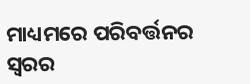ମାଧ୍ୟମରେ ପରିବର୍ତ୍ତନର
ସ୍ବରର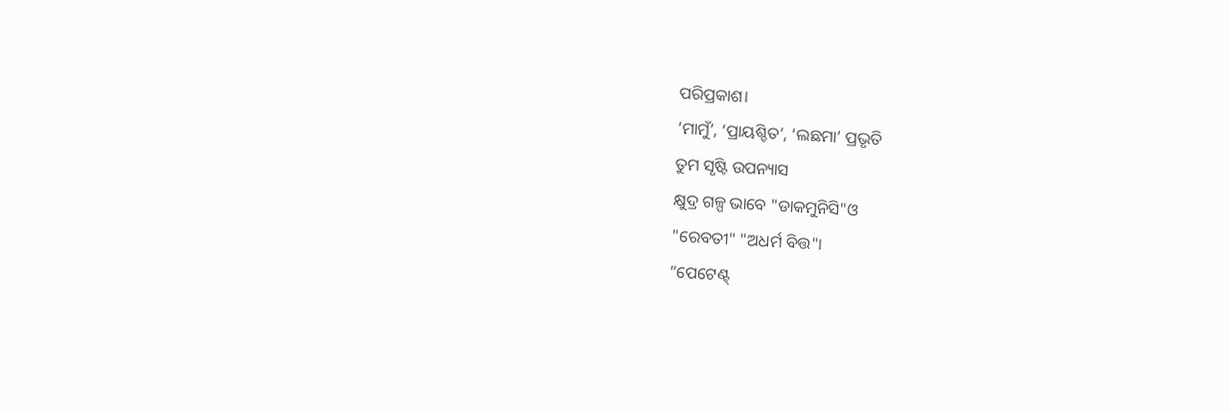ପରିପ୍ରକାଶ।
‘ମାମୁଁ’, ‘ପ୍ରାୟଶ୍ଚିତ’, ‘ଲଛମା’ ପ୍ରଭୃତି
ତୁମ ସୃଷ୍ଟି ଉପନ୍ୟାସ
କ୍ଷୁଦ୍ର ଗଳ୍ପ ଭାବେ "ଡାକମୁନିସି"ଓ
"ରେବତୀ" "ଅଧର୍ମ ବିତ୍ତ"।
“ପେଟେଣ୍ଟ୍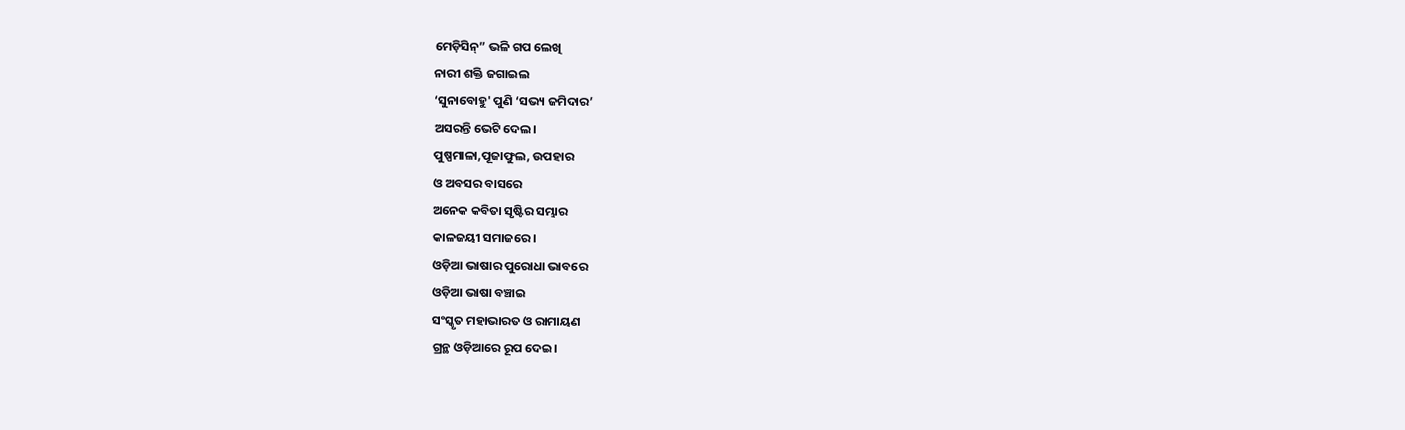ମେଡ଼ିସିନ୍” ଭଳି ଗପ ଲେଖି
ନାରୀ ଶକ୍ତି ଜଗାଇଲ
‘ସୁନାବୋହୁ' ପୁଣି ‘ସଭ୍ୟ ଜମିଦାର’
ଅସରନ୍ତି ଭେଟି ଦେଲ।
ପୁଷ୍ପମାଳା,ପୂଜାଫୁଲ, ଉପହାର
ଓ ଅବସର ବାସରେ
ଅନେକ କବିତା ସୃଷ୍ଟିର ସମ୍ଭାର
କାଳଜୟୀ ସମାଜରେ।
ଓଡ଼ିଆ ଭାଷାର ପୁରୋଧା ଭାବରେ
ଓଡ଼ିଆ ଭାଷା ବଞ୍ଚାଇ
ସଂସ୍କୃତ ମହାଭାରତ ଓ ରାମାୟଣ
ଗ୍ରନ୍ଥ ଓଡ଼ିଆରେ ରୂପ ଦେଇ।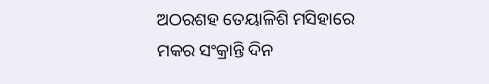ଅଠରଶହ ତେୟାଳିଶି ମସିହାରେ
ମକର ସଂକ୍ରାନ୍ତି ଦିନ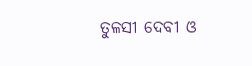ତୁଳସୀ ଦେବୀ ଓ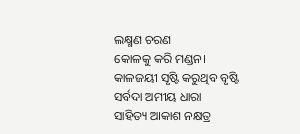ଲକ୍ଷ୍ମଣ ଚରଣ
କୋଳକୁ କରି ମଣ୍ଡନ।
କାଳଜୟୀ ସୃଷ୍ଟି କରୁଥିବ ବୃଷ୍ଟି
ସର୍ବଦା ଅମୀୟ ଧାରା
ସାହିତ୍ୟ ଆକାଶ ନକ୍ଷତ୍ର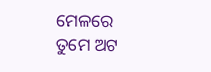ମେଳରେ
ତୁମେ ଅଟ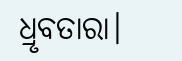ଧ୍ରୃବତାରା।